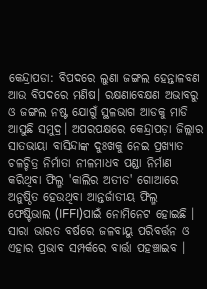କେନ୍ଦ୍ରାପଡା: ବିପଦରେ ଲୁଣା ଜଙ୍ଗଲ ହେନ୍ତାଳବଣ ଆଉ ବିପଦରେ ମଣିଷ। ରକ୍ଷଣାବେକ୍ଷଣ ଅଭାବରୁ ଓ ଜଙ୍ଗଲ ନଷ୍ଟ ଯୋଗୁଁ ସ୍ଥଳଭାଗ ଆଡକୁ ମାଡି ଆସୁଛି ସମୁଦ୍ର। ଅପରପକ୍ଷରେ କେନ୍ଦ୍ରାପଡ଼ା ଜିଲ୍ଲାର ସାତଭାୟା ବାସିନ୍ଦାଙ୍କ ଦୁଃଖକୁ ନେଇ ପ୍ରଖ୍ୟାତ ଚଳଚ୍ଚିତ୍ର ନିର୍ମାତା ନୀଳମାଧବ ପଣ୍ଡା ନିର୍ମାଣ କରିଥିବା ଫିଲ୍ମ 'କାଲିର ଅତୀତ' ଗୋଆରେ ଅନୁଷ୍ଠିତ ହେଉଥିବା ଆନ୍ତର୍ଜାତୀୟ ଫିଲ୍ମ ଫେଷ୍ଟିଭାଲ (IFFI)ପାଇଁ ନୋମିନେଟ ହୋଇଛି । ସାରା ଭାରତ ବର୍ଷରେ ଜଳବାୟୁ ପରିବର୍ତ୍ତନ ଓ ଏହାର ପ୍ରଭାବ ସମ୍ପର୍କରେ ବାର୍ତ୍ତା ପହଞ୍ଚାଇବ ।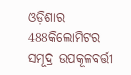ଓଡ଼ିଶାର 488କିଲୋମିଟର ସମୂଦ୍ର ଉପକୂଳବର୍ତ୍ତୀ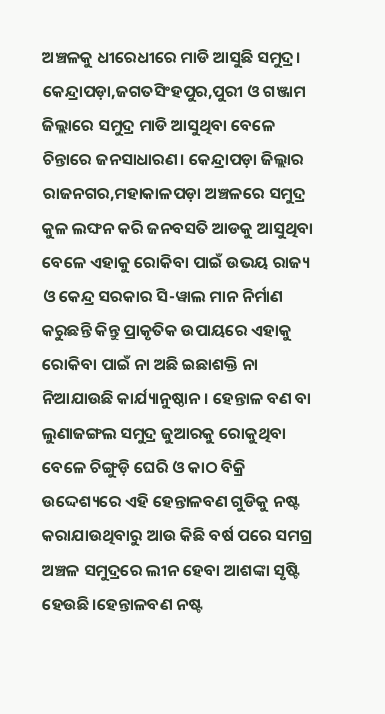ଅଞ୍ଚଳକୁ ଧୀରେଧୀରେ ମାଡି ଆସୁଛି ସମୁଦ୍ର। କେନ୍ଦ୍ରାପଡ଼ା,ଜଗତସିଂହପୁର,ପୁରୀ ଓ ଗଞ୍ଜାମ ଜିଲ୍ଲାରେ ସମୁଦ୍ର ମାଡି ଆସୁଥିବା ବେଳେ ଚିନ୍ତାରେ ଜନସାଧାରଣ। କେନ୍ଦ୍ରାପଡ଼ା ଜିଲ୍ଲାର ରାଜନଗର,ମହାକାଳପଡ଼ା ଅଞ୍ଚଳରେ ସମୁଦ୍ର କୁଳ ଲଙ୍ଘନ କରି ଜନବସତି ଆଡକୁ ଆସୁଥିବା ବେଳେ ଏହାକୁ ରୋକିବା ପାଇଁ ଉଭୟ ରାଜ୍ୟ ଓ କେନ୍ଦ୍ର ସରକାର ସି-ୱାଲ ମାନ ନିର୍ମାଣ କରୁଛନ୍ତି କିନ୍ତୁ ପ୍ରାକୃତିକ ଉପାୟରେ ଏହାକୁ ରୋକିବା ପାଇଁ ନା ଅଛି ଇଛାଶକ୍ତି ନା ନିଆଯାଉଛି କାର୍ଯ୍ୟାନୁଷ୍ଠାନ। ହେନ୍ତାଳ ବଣ ବା ଲୁଣାଜଙ୍ଗଲ ସମୁଦ୍ର ଜୁଆରକୁ ରୋକୁଥିବା ବେଳେ ଚିଙ୍ଗୁଡ଼ି ଘେରି ଓ କାଠ ବିକ୍ରି ଉଦ୍ଦେଶ୍ୟରେ ଏହି ହେନ୍ତାଳବଣ ଗୁଡିକୁ ନଷ୍ଟ କରାଯାଉଥିବାରୁ ଆଉ କିଛି ବର୍ଷ ପରେ ସମଗ୍ର ଅଞ୍ଚଳ ସମୁଦ୍ରରେ ଲୀନ ହେବା ଆଶଙ୍କା ସୃଷ୍ଟି ହେଉଛି।ହେନ୍ତାଳବଣ ନଷ୍ଟ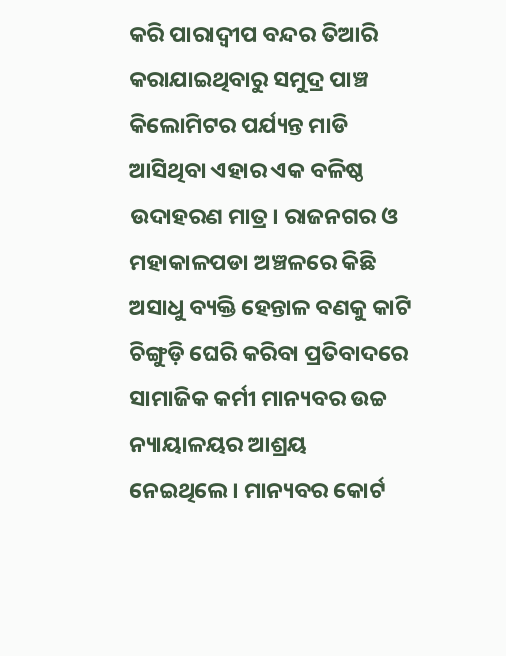କରି ପାରାଦ୍ୱୀପ ବନ୍ଦର ତିଆରି କରାଯାଇଥିବାରୁ ସମୁଦ୍ର ପାଞ୍ଚ କିଲୋମିଟର ପର୍ଯ୍ୟନ୍ତ ମାଡି ଆସିଥିବା ଏହାର ଏକ ବଳିଷ୍ଠ ଉଦାହରଣ ମାତ୍ର। ରାଜନଗର ଓ ମହାକାଳପଡା ଅଞ୍ଚଳରେ କିଛି ଅସାଧୁ ବ୍ୟକ୍ତି ହେନ୍ତାଳ ବଣକୁ କାଟି ଚିଙ୍ଗୁଡ଼ି ଘେରି କରିବା ପ୍ରତିବାଦରେ ସାମାଜିକ କର୍ମୀ ମାନ୍ୟବର ଉଚ୍ଚ ନ୍ୟାୟାଳୟର ଆଶ୍ରୟ ନେଇଥିଲେ। ମାନ୍ୟବର କୋର୍ଟ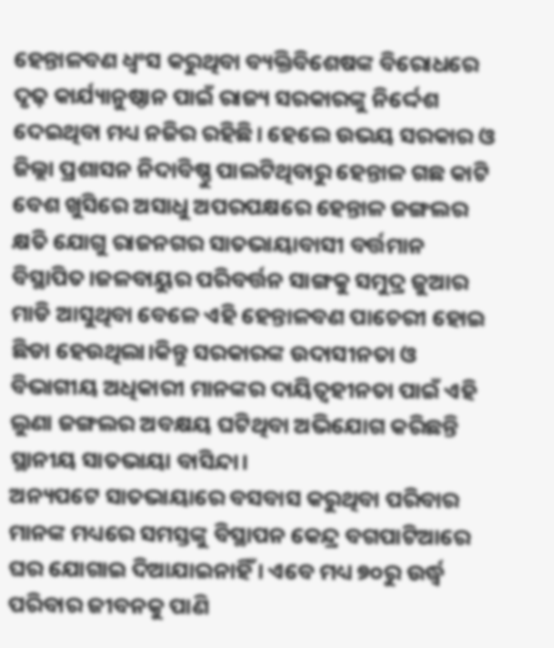ହେନ୍ତାଳବଣ ଧ୍ବଂସ କରୁଥିବା ବ୍ୟକ୍ତିବିଶେଷଙ୍କ ବିରୋଧରେ ଦୃଢ଼ କାର୍ଯ୍ୟାନୁଷ୍ଠାନ ପାଇଁ ରାଜ୍ୟ ସରକାରଙ୍କୁ ନିର୍ଦ୍ଦେଶ ଦେଇଥିବା ମଧ୍ୟ ନଜିର ରହିଛି। ହେଲେ ଉଭୟ ସରକାର ଓ ଜିଲ୍ଲା ପ୍ରଶାସନ ନିଦାବିଷ୍ଣୁ ପାଲଟିଥିବାରୁ ହେନ୍ତାଳ ଗଛ କାଟି ବେଶ ଖୁସିରେ ଅସାଧୁ ଅପରପକ୍ଷରେ ହେନ୍ତାଳ ଜଙ୍ଗଲର କ୍ଷତି ଯୋଗୁ ରାଜନଗର ସାତଭାୟାବାସୀ ବର୍ତ୍ତମାନ ବିସ୍ଥାପିତ।ଜଳବାୟୁର ପରିବର୍ତ୍ତନ ସାଙ୍ଗକୁ ସମୁଦ୍ର ଜୁଆର ମାଡି ଆସୁଥିବା ବେଳେ ଏହି ହେନ୍ତାଳବଣ ପାଚେରୀ ହୋଇ ଛିଡା ହେଉଥିଲା।କିନ୍ତୁ ସରକାରଙ୍କ ଉଦାସୀନତା ଓ ବିଭାଗୀୟ ଅଧିକାରୀ ମାନଙ୍କର ଦାୟିତ୍ବହୀନତା ପାଇଁ ଏହି ଲୁଣା ଜଙ୍ଗଲର ଅବକ୍ଷୟ ଘଟିଥିବା ଅଭିଯୋଗ କରିଛନ୍ତି ସ୍ଥାନୀୟ ସାତଭାୟା ବାସିନ୍ଦା।
ଅନ୍ୟପଟେ ସାତଭାୟାରେ ବସବାସ କରୁଥିବା ପରିବାର ମାନଙ୍କ ମଧ୍ୟରେ ସମସ୍ତଙ୍କୁ ବିସ୍ଥାପନ କେନ୍ଦ୍ର ବଗପାଟିଆରେ ଘର ଯୋଗାଇ ଦିଆଯାଇନାହିଁ । ଏବେ ମଧ୍ୟ ୭୦ରୁ ଉର୍ଦ୍ଧ୍ବ ପରିବାର ଜୀବନକୁ ପାଣି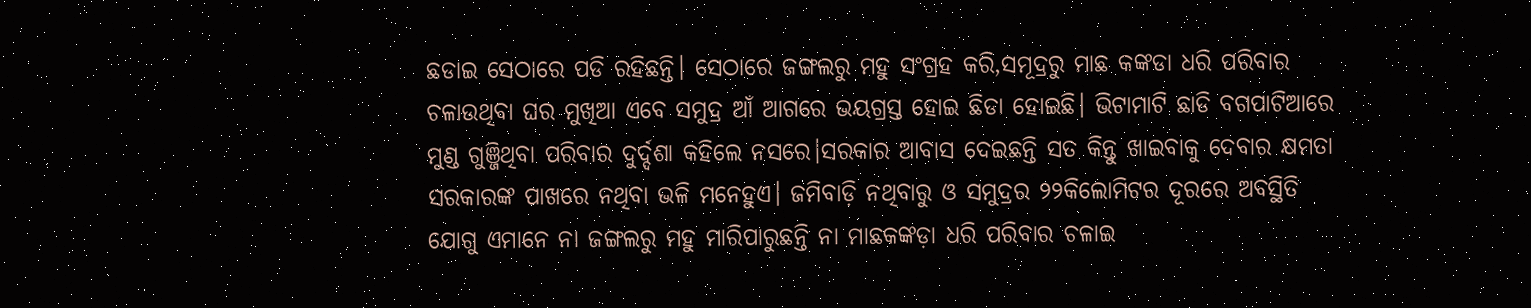ଛଡାଇ ସେଠାରେ ପଡି ରହିଛନ୍ତି। ସେଠାରେ ଜଙ୍ଗଲରୁ ମହୁ ସଂଗ୍ରହ କରି,ସମୂଦ୍ରରୁ ମାଛ କଙ୍କଡା ଧରି ପରିବାର ଚଳାଉଥିବା ଘର ମୁଖିଆ ଏବେ ସମୁଦ୍ର ଆଁ ଆଗରେ ଭୟଗ୍ରସ୍ତ ହୋଇ ଛିଡା ହୋଇଛି। ଭିଟାମାଟି ଛାଡି ବଗପାଟିଆରେ ମୁଣ୍ଡ ଗୁଞ୍ଜିଥିବା ପରିବାର ଦୁର୍ଦ୍ଦଶା କହିଲେ ନସରେ।ସରକାର ଆବାସ ଦେଇଛନ୍ତି ସତ କିନ୍ତୁ ଖାଇବାକୁ ଦେବାର କ୍ଷମତା ସରକାରଙ୍କ ପାଖରେ ନଥିବା ଭଳି ମନେହୁଏ। ଜମିବାଡ଼ି ନଥିବାରୁ ଓ ସମୁଦ୍ରର ୨୨କିଲୋମିଟର ଦୂରରେ ଅବସ୍ଥିତି ଯୋଗୁ ଏମାନେ ନା ଜଙ୍ଗଲରୁ ମହୁ ମାରିପାରୁଛନ୍ତି ନା ମାଛକଙ୍କଡ଼ା ଧରି ପରିବାର ଚଳାଇ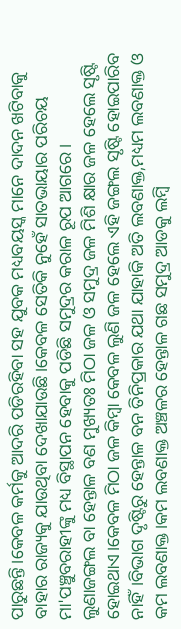ପାରୁଛନ୍ତି।କେବଳ କର୍ମକୁ ଆଦରି ପଡିରହିବା ସହ ଯୁବକ ମଧ୍ୟବୟସ୍କ ମାନେ ଦାଦନ ଖଟିବାକୁ ବାହାର ରାଜ୍ୟକୁ ଯାଉଥିବା ଦେଖାଯାଉଛି।କେବଳ ସେତିକି ନୁହେଁ ସାତଭାୟାର ପରିଚୟ ମା'ପଞ୍ଚୁବରାହୀଙ୍କୁ ମଧ୍ୟ ବିସ୍ଥାପନ ହେବାକୁ ପଡିଛି ସମୁଦ୍ରର କରାଳ ରୂପ ଆଗରେ।
ଲୁଣାଜଙ୍ଗଲ ବା ହେନ୍ତାଳ ବଣ ମୁଖ୍ୟତଃ ମିଠା ଜଳ ଓ ସମୁଦ୍ର ଜଳ ମିଶି କ୍ଷାର ଜଳ ହେଲେ ସୃଷ୍ଟି ହୋଇଥାଏ।କେବଳ ମିଠା ଜଳ କିମ୍ବା କେବଳ ଲୁଣି ଜଳ ହେଲେ ଏହି ଜଙ୍ଗଲ ସୃଷ୍ଟି ହୋଇପାରିବ ନାହିଁ।ବିଭାଗ ଦୃଷ୍ଟିରୁ ହେନ୍ତାଳ ବନ ତିନିପ୍ରକାର ଯଥା ଯାହାକି ଅତି ଲବଣାକ୍ତ,ମଧ୍ୟମ ଲବଣାକ୍ତ ଓ କମ ଲବଣାକ୍ତ।କମ ଲବଣାକ୍ତ ଅଞ୍ଚଳର ହେନ୍ତାଳ ଗଛ ସମୁଦ୍ର ଆଡକୁ ଲମ୍ବି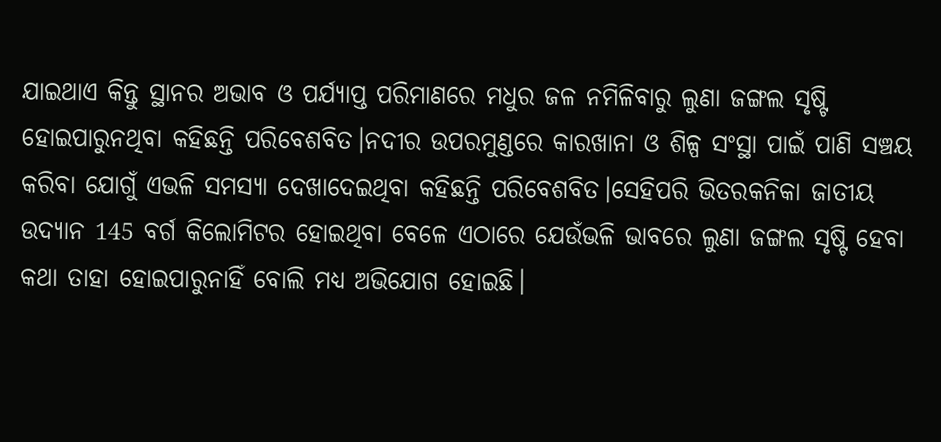ଯାଇଥାଏ କିନ୍ତୁ ସ୍ଥାନର ଅଭାବ ଓ ପର୍ଯ୍ୟାପ୍ତ ପରିମାଣରେ ମଧୁର ଜଳ ନମିଳିବାରୁ ଲୁଣା ଜଙ୍ଗଲ ସୃଷ୍ଟି ହୋଇପାରୁନଥିବା କହିଛନ୍ତି ପରିବେଶବିତ।ନଦୀର ଉପରମୁଣ୍ଡରେ କାରଖାନା ଓ ଶିଳ୍ପ ସଂସ୍ଥା ପାଇଁ ପାଣି ସଞ୍ଚୟ କରିବା ଯୋଗୁଁ ଏଭଳି ସମସ୍ୟା ଦେଖାଦେଇଥିବା କହିଛନ୍ତି ପରିବେଶବିତ।ସେହିପରି ଭିତରକନିକା ଜାତୀୟ ଉଦ୍ୟାନ 145 ବର୍ଗ କିଲୋମିଟର ହୋଇଥିବା ବେଳେ ଏଠାରେ ଯେଉଁଭଳି ଭାବରେ ଲୁଣା ଜଙ୍ଗଲ ସୃଷ୍ଟି ହେବା କଥା ତାହା ହୋଇପାରୁନାହିଁ ବୋଲି ମଧ୍ୟ ଅଭିଯୋଗ ହୋଇଛି।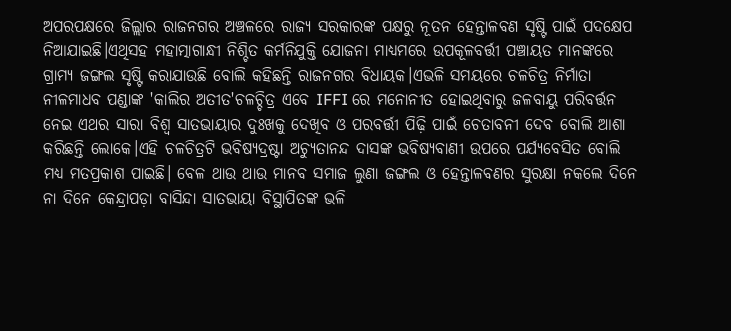ଅପରପକ୍ଷରେ ଜିଲ୍ଲାର ରାଜନଗର ଅଞ୍ଚଳରେ ରାଜ୍ୟ ସରକାରଙ୍କ ପକ୍ଷରୁ ନୂତନ ହେନ୍ତାଳବଣ ସୃଷ୍ଟି ପାଇଁ ପଦକ୍ଷେପ ନିଆଯାଇଛି।ଏଥିସହ ମହାତ୍ମାଗାନ୍ଧୀ ନିଶ୍ଚିତ କର୍ମନିଯୁକ୍ତି ଯୋଜନା ମାଧ୍ୟମରେ ଉପକୂଳବର୍ତ୍ତୀ ପଞ୍ଚାୟତ ମାନଙ୍କରେ ଗ୍ରାମ୍ୟ ଜଙ୍ଗଲ ସୃଷ୍ଟି କରାଯାଉଛି ବୋଲି କହିଛନ୍ତି ରାଜନଗର ବିଧାୟକ।ଏଭଳି ସମୟରେ ଚଳଚିତ୍ର ନିର୍ମାତା ନୀଳମାଧବ ପଣ୍ଡାଙ୍କ 'କାଲିର ଅତୀତ'ଚଳଚ୍ଚିତ୍ର ଏବେ IFFI ରେ ମନୋନୀତ ହୋଇଥିବାରୁ ଜଳବାୟୁ ପରିବର୍ତ୍ତନ ନେଇ ଏଥର ସାରା ବିଶ୍ୱ ସାତଭାୟାର ଦୁଃଖକୁ ଦେଖିବ ଓ ପରବର୍ତ୍ତୀ ପିଢ଼ି ପାଇଁ ଚେତାବନୀ ଦେବ ବୋଲି ଆଶା କରିଛନ୍ତି ଲୋକେ।ଏହି ଚଳଚିତ୍ରଟି ଭବିଷ୍ୟଦ୍ରଷ୍ଟା ଅଚ୍ୟୁତାନନ୍ଦ ଦାସଙ୍କ ଭବିଷ୍ୟବାଣୀ ଉପରେ ପର୍ଯ୍ୟବେସିତ ବୋଲି ମଧ୍ୟ ମତପ୍ରକାଶ ପାଇଛି। ବେଳ ଥାଉ ଥାଉ ମାନବ ସମାଜ ଲୁଣା ଜଙ୍ଗଲ ଓ ହେନ୍ତାଳବଣର ସୁରକ୍ଷା ନକଲେ ଦିନେ ନା ଦିନେ କେନ୍ଦ୍ରାପଡ଼ା ବାସିନ୍ଦା ସାତଭାୟା ବିସ୍ଥାପିତଙ୍କ ଭଳି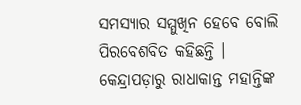ସମସ୍ୟାର ସମ୍ମୁଖିନ ହେବେ ବୋଲି ପିରବେଶବିତ କହିଛନ୍ତି ।
କେନ୍ଦ୍ରାପଡ଼ାରୁ ରାଧାକାନ୍ତ ମହାନ୍ତିଙ୍କ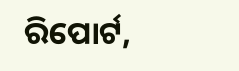ରିପୋର୍ଟ,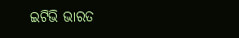ଇଟିଭି ଭାରତ